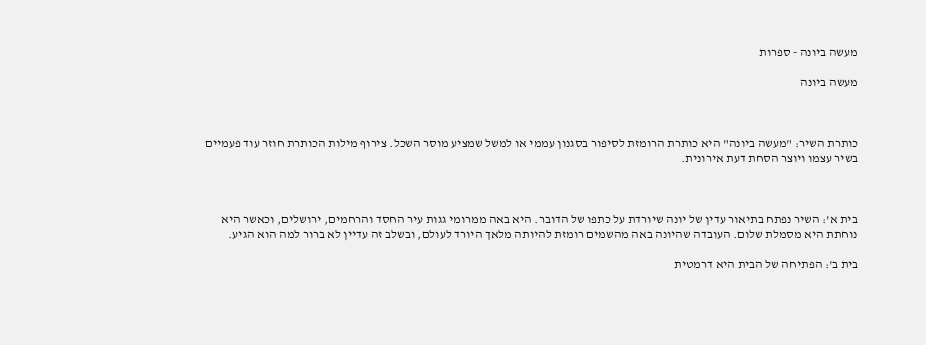מעשה ביונה - ספרות

מעשה ביונה



כותרת השיר: "מעשה ביונה" היא כותרת הרומזת לסיפור בסגנון עממי או למשל שמציע מוסר השכל. צירוף מילות הכותרת חוזר עוד פעמיים בשיר עצמו ויוצר הסחת דעת אירונית.



בית א': השיר נפתח בתיאור עדין של יונה שיורדת על כתפו של הדובר. היא באה ממרומי גגות עיר החסד והרחמים, ירושלים, וכאשר היא נוחתת היא מסמלת שלום. העובדה שהיונה באה מהשמים רומזת להיותה מלאך היורד לעולם, ובשלב זה עדיין לא ברור למה הוא הגיע.

בית ב': הפתיחה של הבית היא דרמטית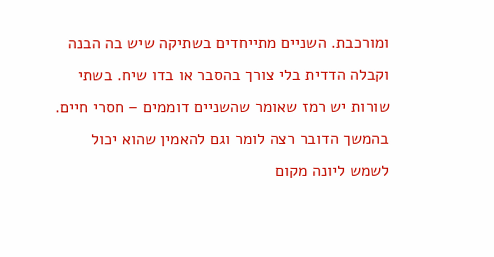ומורכבת. השניים מתייחדים בשתיקה שיש בה הבנה וקבלה הדדית בלי צורך בהסבר או בדו שיח. בשתי שורות יש רמז שאומר שהשניים דוממים – חסרי חיים. בהמשך הדובר רצה לומר וגם להאמין שהוא יכול לשמש ליונה מקום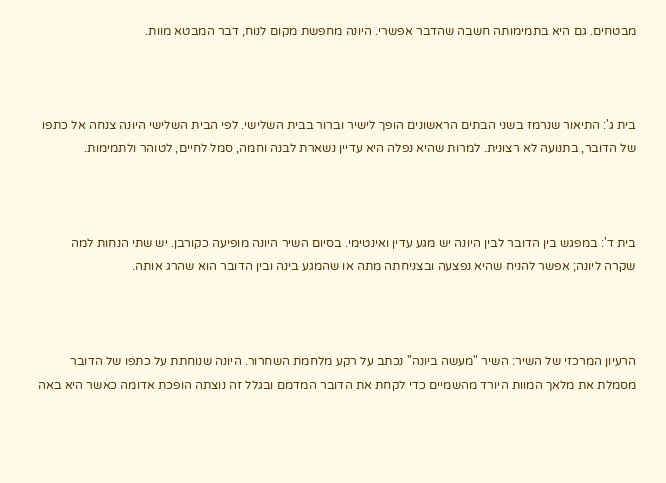מבטחים. גם היא בתמימותה חשבה שהדבר אפשרי. היונה מחפשת מקום לנוח, דבר המבטא מוות.



בית ג': התיאור שנרמז בשני הבתים הראשונים הופך לישיר וברור בבית השלישי. לפי הבית השלישי היונה צנחה אל כתפו של הדובר, בתנועה לא רצונית. למרות שהיא נפלה היא עדיין נשארת לבנה וחמה, סמל לחיים, לטוהר ולתמימות.



בית ד': במפגש בין הדובר לבין היונה יש מגע עדין ואינטימי. בסיום השיר היונה מופיעה כקורבן. יש שתי הנחות למה שקרה ליונה; אפשר להניח שהיא נפצעה ובצניחתה מתה או שהמגע בינה ובין הדובר הוא שהרג אותה.



הרעיון המרכזי של השיר: השיר "מעשה ביונה" נכתב על רקע מלחמת השחרור. היונה שנוחתת על כתפו של הדובר מסמלת את מלאך המוות היורד מהשמיים כדי לקחת את הדובר המדמם ובגלל זה נוצתה הופכת אדומה כאשר היא באה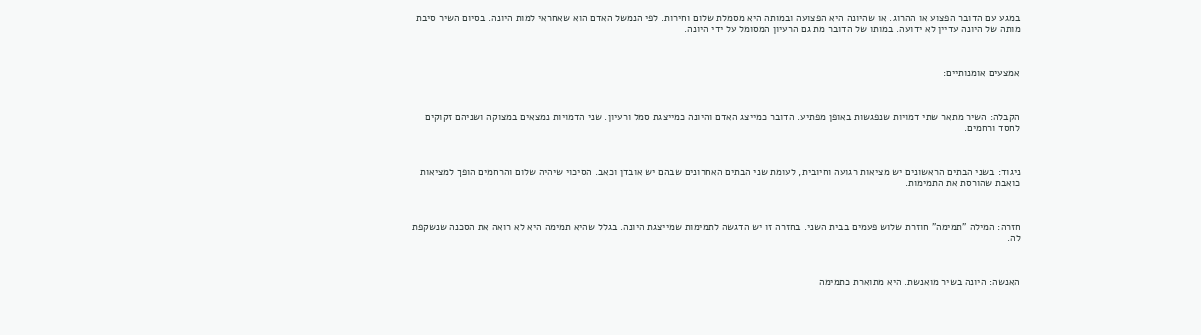במגע עם הדובר הפצוע או ההרוג. או שהיונה היא הפצועה ובמותה היא מסמלת שלום וחירות. לפי הנמשל האדם הוא שאחראי למות היונה. בסיום השיר סיבת מותה של היונה עדיין לא ידועה. במותו של הדובר מת גם הרעיון המסומל על ידי היונה.



אמצעים אומנותיים:



הקבלה: השיר מתאר שתי דמויות שנפגשות באופן מפתיע. הדובר כמייצג האדם והיונה כמייצגת סמל ורעיון. שני הדמויות נמצאים במצוקה ושניהם זקוקים לחסד ורחמים.



ניגוד: בשני הבתים הראשונים יש מציאות רגועה וחיובית, לעומת שני הבתים האחרונים שבהם יש אובדן וכאב. הסיכוי שיהיה שלום והרחמים הופך למציאות כואבת שהורסת את התמימות.



חזרה: המילה "תמימה" חוזרת שלוש פעמים בבית השני. בחזרה זו יש הדגשה לתמימות שמייצגת היונה. בגלל שהיא תמימה היא לא רואה את הסכנה שנשקפת לה.



האנשה: היונה בשיר מואנשת. היא מתוארת כתמימה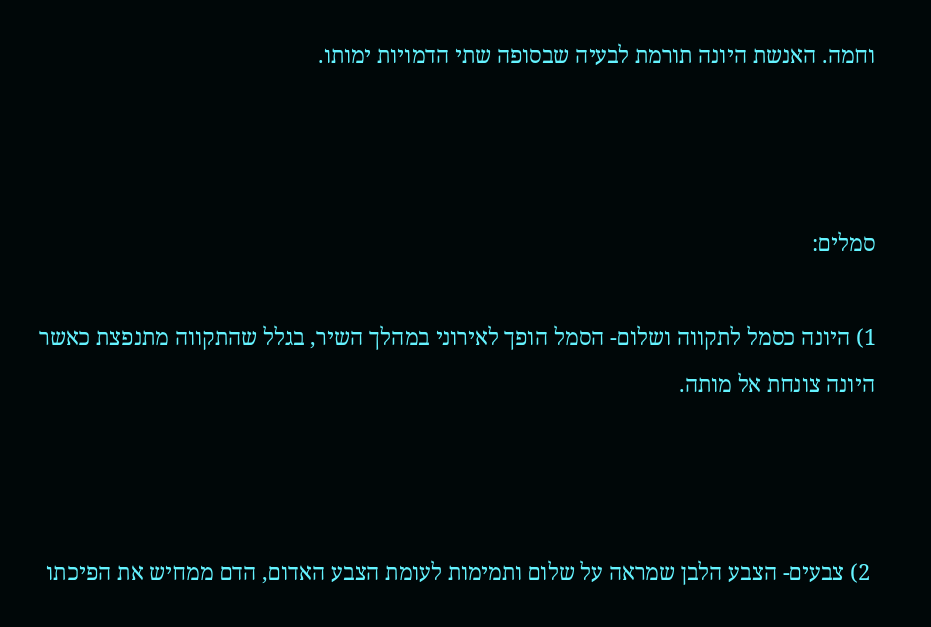וחמה. האנשת היונה תורמת לבעיה שבסופה שתי הדמויות ימותו.



סמלים:

1) היונה כסמל לתקווה ושלום- הסמל הופך לאירוני במהלך השיר, בגלל שהתקווה מתנפצת כאשר היונה צונחת אל מותה.



 2) צבעים- הצבע הלבן שמראה על שלום ותמימות לעומת הצבע האדום, הדם ממחיש את הפיכתו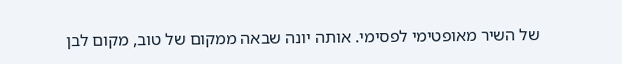של השיר מאופטימי לפסימי. אותה יונה שבאה ממקום של טוב, מקום לבן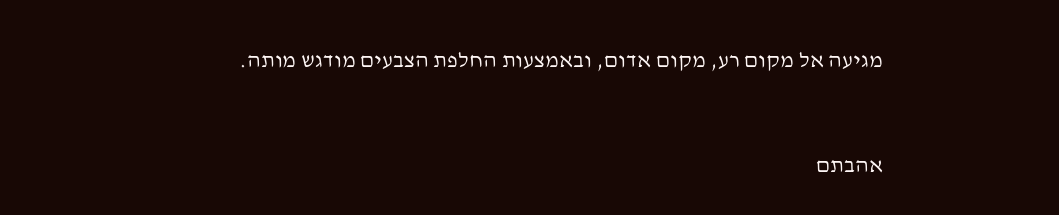מגיעה אל מקום רע, מקום אדום, ובאמצעות החלפת הצבעים מודגש מותה.


אהבתם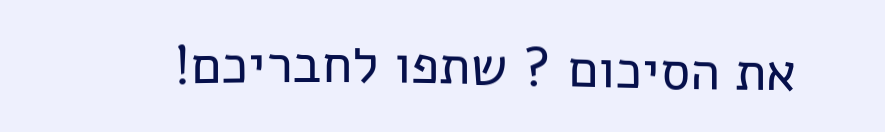את הסיכום ? שתפו לחבריכם!